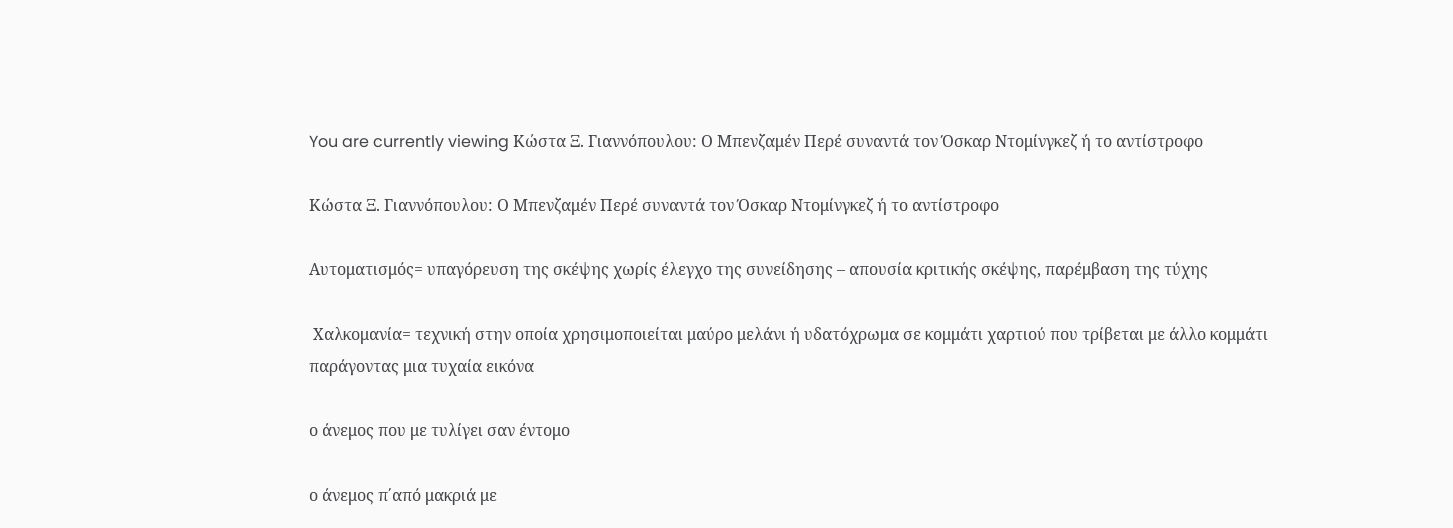You are currently viewing Κώστα Ξ. Γιαννόπουλου: Ο Μπενζαμέν Περέ συναντά τον Όσκαρ Ντομίνγκεζ ή το αντίστροφο

Κώστα Ξ. Γιαννόπουλου: Ο Μπενζαμέν Περέ συναντά τον Όσκαρ Ντομίνγκεζ ή το αντίστροφο

Αυτοματισμός= υπαγόρευση της σκέψης χωρίς έλεγχο της συνείδησης – απουσία κριτικής σκέψης, παρέμβαση της τύχης

 Χαλκομανία= τεχνική στην οποία χρησιμοποιείται μαύρο μελάνι ή υδατόχρωμα σε κομμάτι χαρτιού που τρίβεται με άλλο κομμάτι  παράγοντας μια τυχαία εικόνα

ο άνεμος που με τυλίγει σαν έντομο

ο άνεμος π΄από μακριά με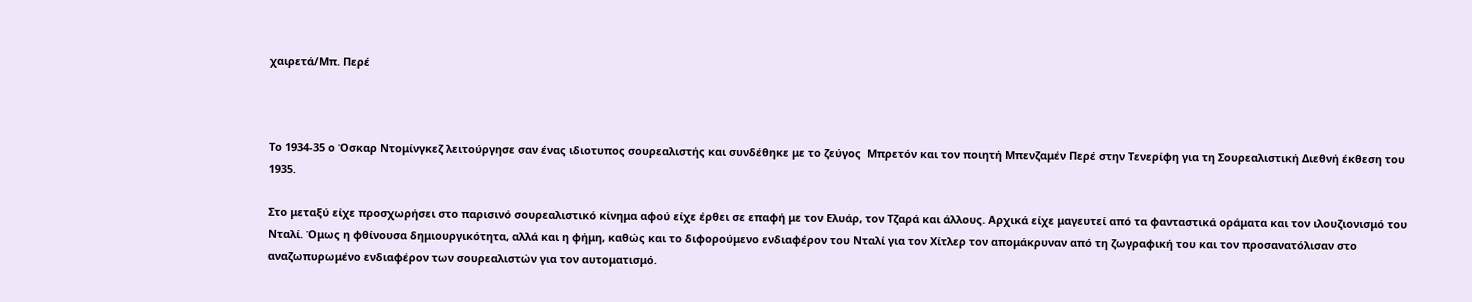χαιρετά/Μπ. Περέ



Το 1934-35 ο Όσκαρ Ντομίνγκεζ λειτούργησε σαν ένας ιδιοτυπος σουρεαλιστής και συνδέθηκε με το ζεύγος  Μπρετόν και τον ποιητή Μπενζαμέν Περέ στην Τενερίφη για τη Σουρεαλιστική Διεθνή έκθεση του 1935.

Στο μεταξύ είχε προσχωρήσει στο παρισινό σουρεαλιστικό κίνημα αφού είχε έρθει σε επαφή με τον Ελυάρ, τον Τζαρά και άλλους. Αρχικά είχε μαγευτεί από τα φανταστικά οράματα και τον ιλουζιονισμό του  Νταλί. Όμως η φθίνουσα δημιουργικότητα, αλλά και η φήμη, καθώς και το διφορούμενο ενδιαφέρον του Νταλί για τον Χίτλερ τον απομάκρυναν από τη ζωγραφική του και τον προσανατόλισαν στο αναζωπυρωμένο ενδιαφέρον των σουρεαλιστών για τον αυτοματισμό.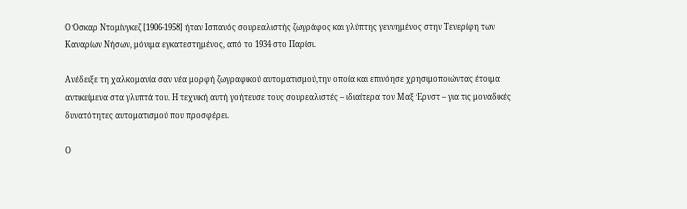Ο Όσκαρ Ντομίνγκεζ [1906-1958] ήταν Ισπανός σουρεαλιστής ζωγράφος και γλύπτης γεννημένος στην Τενερίφη των Καναρίων Νήσων, μόνιμα εγκατεστημένος, από το 1934 στο Παρίσι.

Ανέδειξε τη χαλκομανία σαν νέα μορφή ζωγραφικού αυτοματισμού,την οποία και επινόησε χρησιμοποιώντας έτοιμα αντικείμενα στα γλυπτά του. Η τεχνική αυτή γοήτευσε τους σουρεαλιστές – ιδιαίτερα τον Μαξ Έρνστ – για τις μοναδικές δυνατότητες αυτοματισμού που προσφέρει.

Ο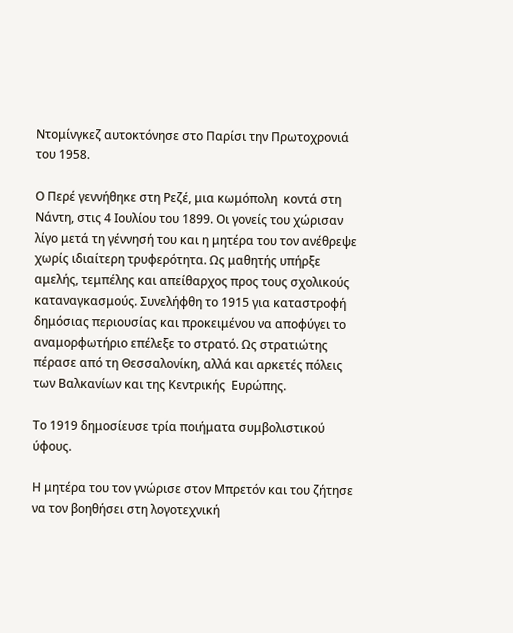Ντομίνγκεζ αυτοκτόνησε στο Παρίσι την Πρωτοχρονιά του 1958.

Ο Περέ γεννήθηκε στη Ρεζέ, μια κωμόπολη  κοντά στη Νάντη, στις 4 Ιουλίου του 1899. Οι γονείς του χώρισαν λίγο μετά τη γέννησή του και η μητέρα του τον ανέθρεψε χωρίς ιδιαίτερη τρυφερότητα. Ως μαθητής υπήρξε αμελής, τεμπέλης και απείθαρχος προς τους σχολικούς καταναγκασμούς. Συνελήφθη το 1915 για καταστροφή δημόσιας περιουσίας και προκειμένου να αποφύγει το αναμορφωτήριο επέλεξε το στρατό. Ως στρατιώτης πέρασε από τη Θεσσαλονίκη, αλλά και αρκετές πόλεις των Βαλκανίων και της Κεντρικής  Ευρώπης.

Το 1919 δημοσίευσε τρία ποιήματα συμβολιστικού ύφους.

Η μητέρα του τον γνώρισε στον Μπρετόν και του ζήτησε να τον βοηθήσει στη λογοτεχνική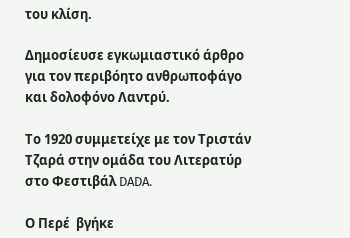του κλίση.

Δημοσίευσε εγκωμιαστικό άρθρο για τον περιβόητο ανθρωποφάγο και δολοφόνο Λαντρύ.

Το 1920 συμμετείχε με τον Τριστάν Τζαρά στην ομάδα του Λιτερατύρ στο Φεστιβάλ DADA.

Ο Περέ  βγήκε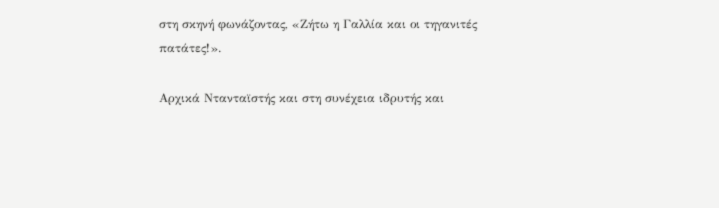στη σκηνή φωνάζοντας, «Ζήτω η Γαλλία και οι τηγανιτές πατάτες!».

Αρχικά Ντανταϊστής και στη συνέχεια ιδρυτής και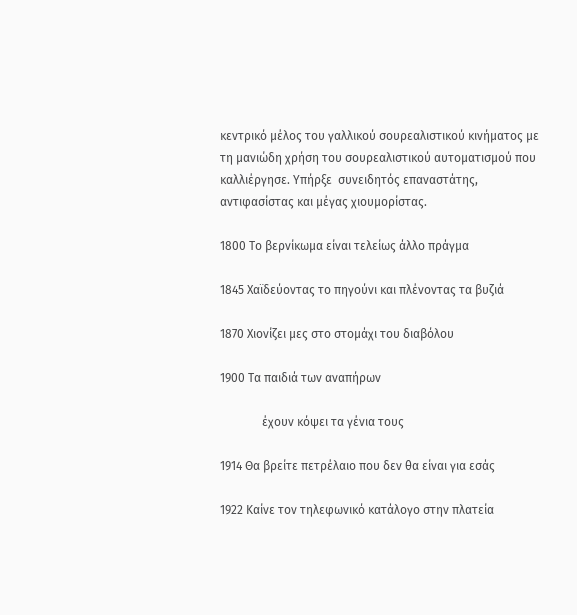κεντρικό μέλος του γαλλικού σουρεαλιστικού κινήματος με τη μανιώδη χρήση του σουρεαλιστικού αυτοματισμού που καλλιέργησε. Υπήρξε  συνειδητός επαναστάτης, αντιφασίστας και μέγας χιουμορίστας.

1800 Το βερνίκωμα είναι τελείως άλλο πράγμα

1845 Χαϊδεύοντας το πηγούνι και πλένοντας τα βυζιά

1870 Χιονίζει μες στο στομάχι του διαβόλου

1900 Τα παιδιά των αναπήρων

              έχουν κόψει τα γένια τους

1914 Θα βρείτε πετρέλαιο που δεν θα είναι για εσάς

1922 Καίνε τον τηλεφωνικό κατάλογο στην πλατεία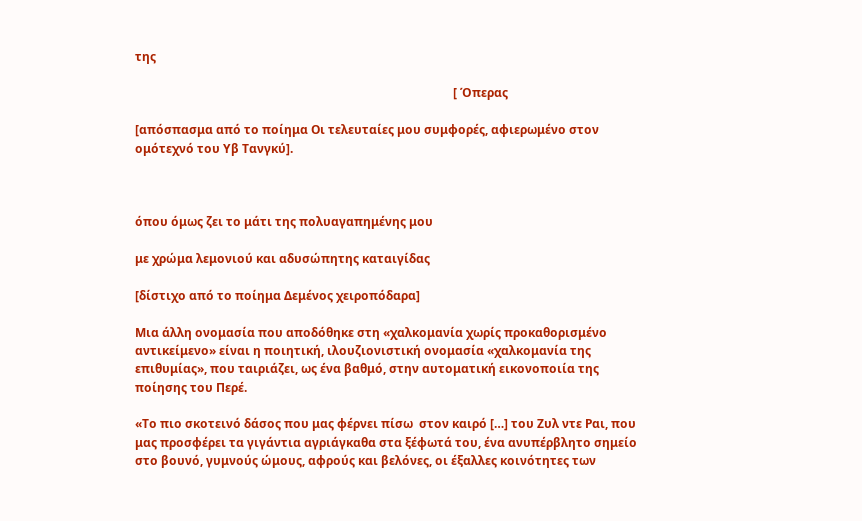της

                                                                                                          [ Όπερας

[απόσπασμα από το ποίημα Οι τελευταίες μου συμφορές, αφιερωμένο στον ομότεχνό του Υβ Τανγκύ].



όπου όμως ζει το μάτι της πολυαγαπημένης μου

με χρώμα λεμονιού και αδυσώπητης καταιγίδας

[δίστιχο από το ποίημα Δεμένος χειροπόδαρα]

Μια άλλη ονομασία που αποδόθηκε στη «χαλκομανία χωρίς προκαθορισμένο αντικείμενο» είναι η ποιητική, ιλουζιονιστική ονομασία «χαλκομανία της επιθυμίας», που ταιριάζει, ως ένα βαθμό, στην αυτοματική εικονοποιία της ποίησης του Περέ.

«Το πιο σκοτεινό δάσος που μας φέρνει πίσω  στον καιρό […] του Ζυλ ντε Ραι, που μας προσφέρει τα γιγάντια αγριάγκαθα στα ξέφωτά του, ένα ανυπέρβλητο σημείο στο βουνό, γυμνούς ώμους, αφρούς και βελόνες, οι έξαλλες κοινότητες των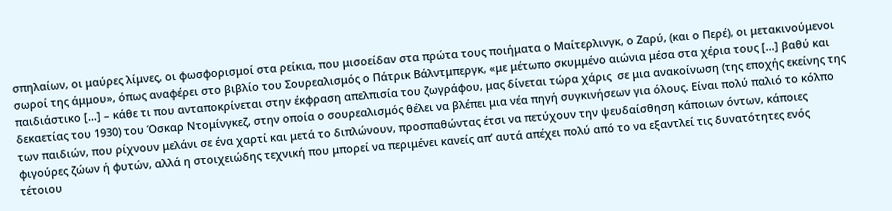σπηλαίων, οι μαύρες λίμνες, οι φωσφορισμοί στα ρείκια, που μισοείδαν στα πρώτα τους ποιήματα ο Μαίτερλινγκ, ο Ζαρύ, (και ο Περέ), οι μετακινούμενοι σωροί της άμμου», όπως αναφέρει στο βιβλίο του Σουρεαλισμός ο Πάτρικ Βάλντμπεργκ, «με μέτωπο σκυμμένο αιώνια μέσα στα χέρια τους […] βαθύ και παιδιάστικο […] – κάθε τι που ανταποκρίνεται στην έκφραση απελπισία του ζωγράφου, μας δίνεται τώρα χάρις  σε μια ανακοίνωση (της εποχής εκείνης της δεκαετίας του 1930) του Όσκαρ Ντομίνγκεζ, στην οποία ο σουρεαλισμός θέλει να βλέπει μια νέα πηγή συγκινήσεων για όλους. Είναι πολύ παλιό το κόλπο των παιδιών, που ρίχνουν μελάνι σε ένα χαρτί και μετά το διπλώνουν, προσπαθώντας έτσι να πετύχουν την ψευδαίσθηση κάποιων όντων, κάποιες φιγούρες ζώων ή φυτών, αλλά η στοιχειώδης τεχνική που μπορεί να περιμένει κανείς απ’ αυτά απέχει πολύ από το να εξαντλεί τις δυνατότητες ενός τέτοιου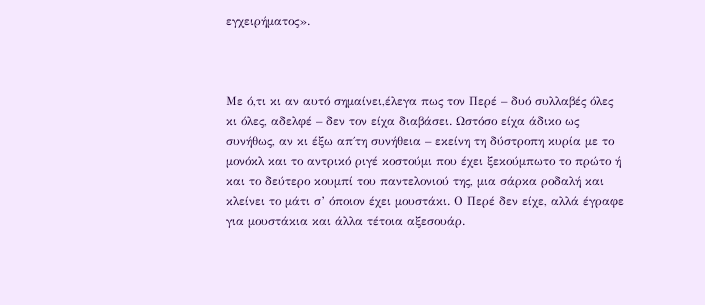εγχειρήματος».



Με ό,τι κι αν αυτό σημαίνει,έλεγα πως τον Περέ – δυό συλλαβές όλες κι όλες, αδελφέ – δεν τον είχα διαβάσει. Ωστόσο είχα άδικο ως συνήθως, αν κι έξω απ΄τη συνήθεια – εκείνη τη δύστροπη κυρία με το μονόκλ και το αντρικό ριγέ κοστούμι που έχει ξεκούμπωτο το πρώτο ή και το δεύτερο κουμπί του παντελονιού της, μια σάρκα ροδαλή και κλείνει το μάτι σ’ όποιον έχει μουστάκι. Ο Περέ δεν είχε, αλλά έγραφε για μουστάκια και άλλα τέτοια αξεσουάρ.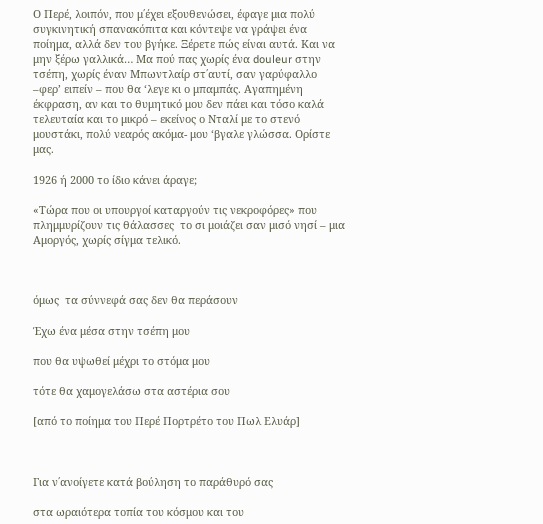Ο Περέ, λοιπόν, που μ΄έχει εξουθενώσει, έφαγε μια πολύ συγκινητική σπανακόπιτα και κόντεψε να γράψει ένα ποίημα, αλλά δεν του βγήκε. Ξέρετε πώς είναι αυτά. Και να μην ξέρω γαλλικά… Μα πού πας χωρίς ένα douleur στην τσέπη, χωρίς έναν Μπωντλαίρ στ΄αυτί, σαν γαρύφαλλο –φερ’ ειπείν – που θα ‘λεγε κι ο μπαμπάς. Αγαπημένη έκφραση, αν και το θυμητικό μου δεν πάει και τόσο καλά τελευταία και το μικρό – εκείνος ο Νταλί με το στενό μουστάκι, πολύ νεαρός ακόμα- μου ‘βγαλε γλώσσα. Ορίστε μας.

1926 ή 2000 το ίδιο κάνει άραγε;

«Τώρα που οι υπουργοί καταργούν τις νεκροφόρες» που πλημμυρίζουν τις θάλασσες  το σι μοιάζει σαν μισό νησί – μια Αμοργός, χωρίς σίγμα τελικό.



όμως  τα σύννεφά σας δεν θα περάσουν

Έχω ένα μέσα στην τσέπη μου

που θα υψωθεί μέχρι το στόμα μου

τότε θα χαμογελάσω στα αστέρια σου

[από το ποίημα του Περέ Πορτρέτο του Πωλ Ελυάρ]



Για ν΄ανοίγετε κατά βούληση το παράθυρό σας

στα ωραιότερα τοπία του κόσμου και του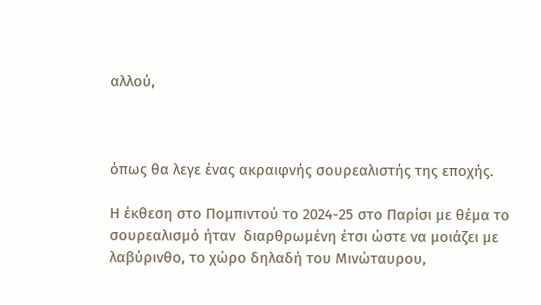αλλού,



όπως θα λεγε ένας ακραιφνής σουρεαλιστής της εποχής.

Η έκθεση στο Πομπιντού το 2024-25 στο Παρίσι με θέμα το σουρεαλισμό ήταν  διαρθρωμένη έτσι ώστε να μοιάζει με λαβύρινθο, το χώρο δηλαδή του Μινώταυρου,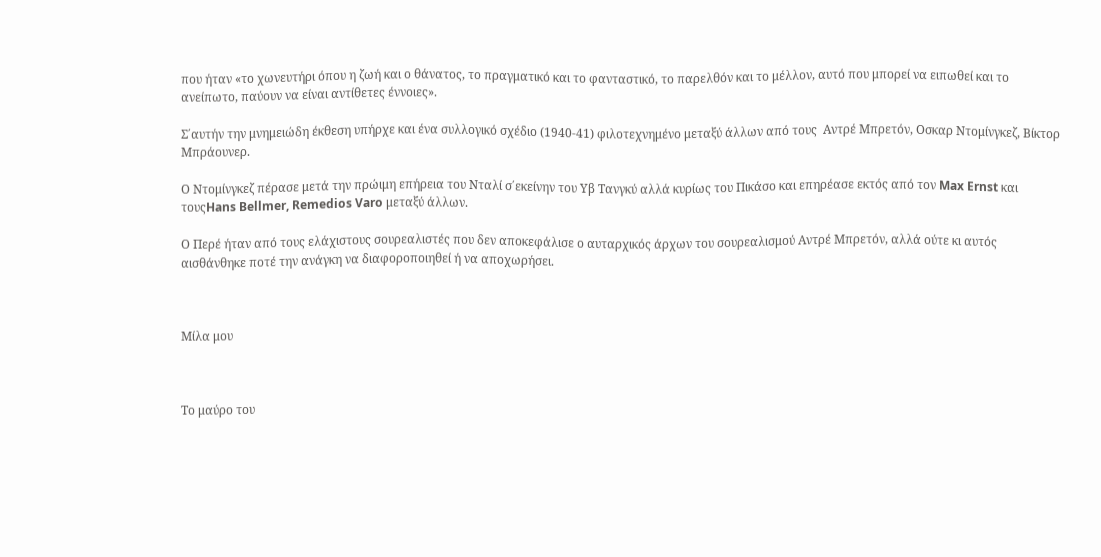που ήταν «το χωνευτήρι όπου η ζωή και ο θάνατος, το πραγματικό και το φανταστικό, το παρελθόν και το μέλλον, αυτό που μπορεί να ειπωθεί και το ανείπωτο, παύουν να είναι αντίθετες έννοιες».

Σ΄αυτήν την μνημειώδη έκθεση υπήρχε και ένα συλλογικό σχέδιο (1940-41) φιλοτεχνημένο μεταξύ άλλων από τους  Αντρέ Μπρετόν, Οσκαρ Ντομίνγκεζ, Βίκτορ Μπράουνερ.

Ο Ντομίνγκεζ πέρασε μετά την πρώιμη επήρεια του Νταλί σ΄εκείνην του Υβ Τανγκύ αλλά κυρίως του Πικάσο και επηρέασε εκτός από τον Max Ernst και τουςHans Bellmer, Remedios Varo μεταξύ άλλων.

Ο Περέ ήταν από τους ελάχιστους σουρεαλιστές που δεν αποκεφάλισε ο αυταρχικός άρχων του σουρεαλισμού Αντρέ Μπρετόν, αλλά ούτε κι αυτός αισθάνθηκε ποτέ την ανάγκη να διαφοροποιηθεί ή να αποχωρήσει.



Μίλα μου



Το μαύρο του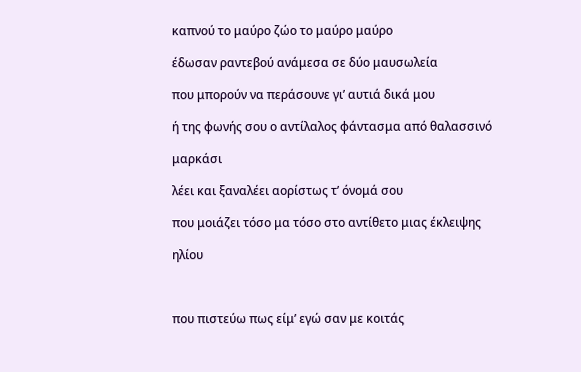καπνού το μαύρο ζώο το μαύρο μαύρο

έδωσαν ραντεβού ανάμεσα σε δύο μαυσωλεία

που μπορούν να περάσουνε γι’ αυτιά δικά μου

ή της φωνής σου ο αντίλαλος φάντασμα από θαλασσινό

μαρκάσι

λέει και ξαναλέει αορίστως τ’ όνομά σου

που μοιάζει τόσο μα τόσο στο αντίθετο μιας έκλειψης

ηλίου



που πιστεύω πως είμ’ εγώ σαν με κοιτάς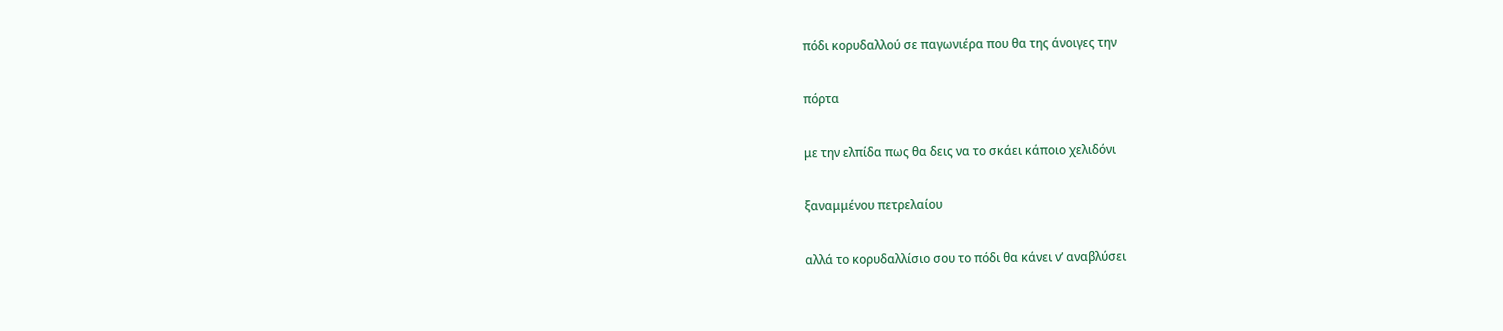πόδι κορυδαλλού σε παγωνιέρα που θα της άνοιγες την

πόρτα

με την ελπίδα πως θα δεις να το σκάει κάποιο χελιδόνι

ξαναμμένου πετρελαίου

αλλά το κορυδαλλίσιο σου το πόδι θα κάνει ν’ αναβλύσει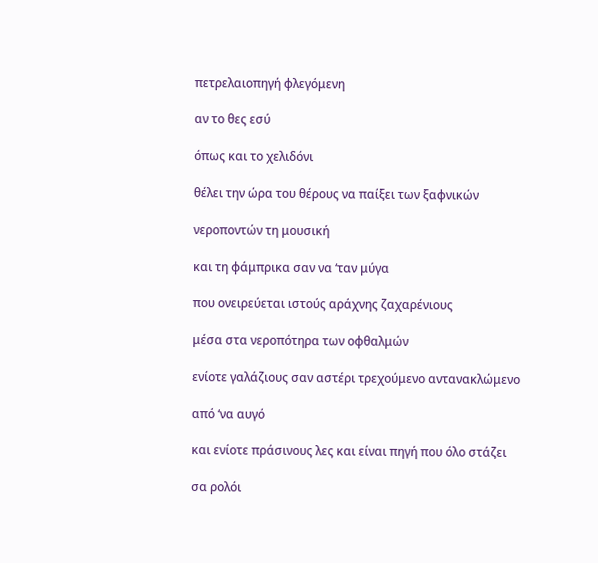πετρελαιοπηγή φλεγόμενη

αν το θες εσύ

όπως και το χελιδόνι

θέλει την ώρα του θέρους να παίξει των ξαφνικών

νεροποντών τη μουσική

και τη φάμπρικα σαν να ‘ταν μύγα

που ονειρεύεται ιστούς αράχνης ζαχαρένιους

μέσα στα νεροπότηρα των οφθαλμών

ενίοτε γαλάζιους σαν αστέρι τρεχούμενο αντανακλώμενο

από ‘να αυγό

και ενίοτε πράσινους λες και είναι πηγή που όλο στάζει

σα ρολόι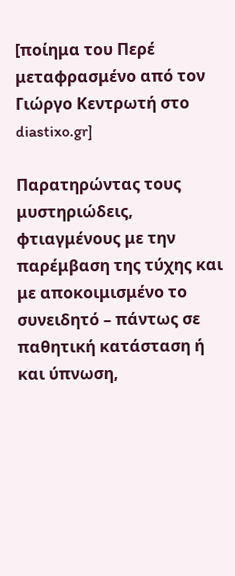[ποίημα του Περέ μεταφρασμένο από τον Γιώργο Κεντρωτή στο diastixo.gr]

Παρατηρώντας τους μυστηριώδεις, φτιαγμένους με την παρέμβαση της τύχης και με αποκοιμισμένο το συνειδητό – πάντως σε παθητική κατάσταση ή και ύπνωση,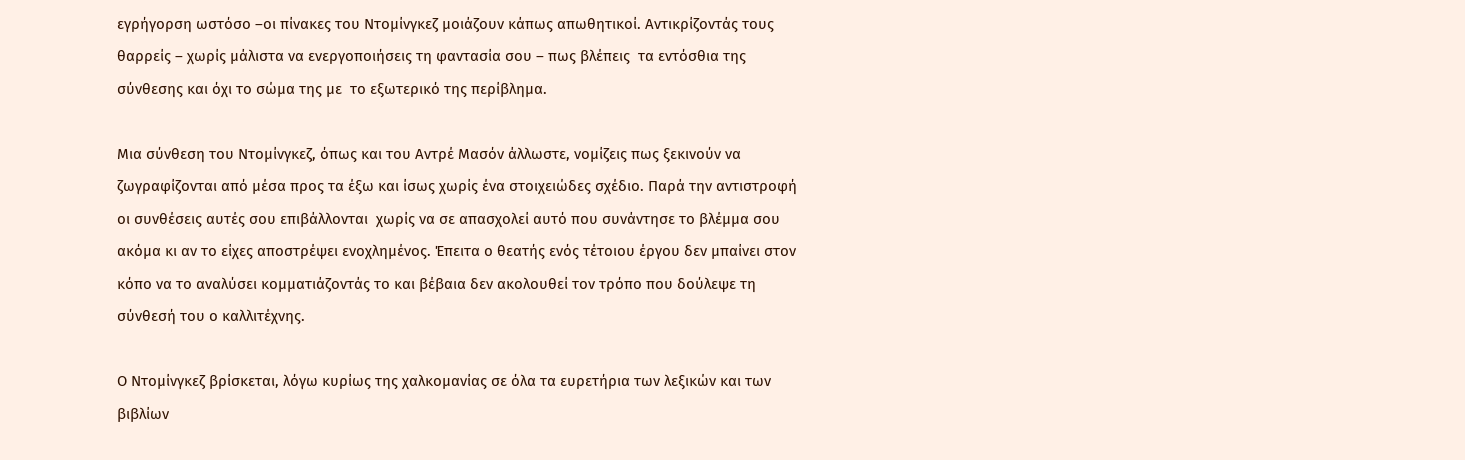εγρήγορση ωστόσο –οι πίνακες του Ντομίνγκεζ μοιάζουν κάπως απωθητικοί. Αντικρίζοντάς τους θαρρείς – χωρίς μάλιστα να ενεργοποιήσεις τη φαντασία σου – πως βλέπεις  τα εντόσθια της σύνθεσης και όχι το σώμα της με  το εξωτερικό της περίβλημα.

Μια σύνθεση του Ντομίνγκεζ, όπως και του Αντρέ Μασόν άλλωστε, νομίζεις πως ξεκινούν να ζωγραφίζονται από μέσα προς τα έξω και ίσως χωρίς ένα στοιχειώδες σχέδιο. Παρά την αντιστροφή οι συνθέσεις αυτές σου επιβάλλονται  χωρίς να σε απασχολεί αυτό που συνάντησε το βλέμμα σου ακόμα κι αν το είχες αποστρέψει ενοχλημένος. Έπειτα ο θεατής ενός τέτοιου έργου δεν μπαίνει στον κόπο να το αναλύσει κομματιάζοντάς το και βέβαια δεν ακολουθεί τον τρόπο που δούλεψε τη σύνθεσή του ο καλλιτέχνης.

Ο Ντομίνγκεζ βρίσκεται, λόγω κυρίως της χαλκομανίας σε όλα τα ευρετήρια των λεξικών και των βιβλίων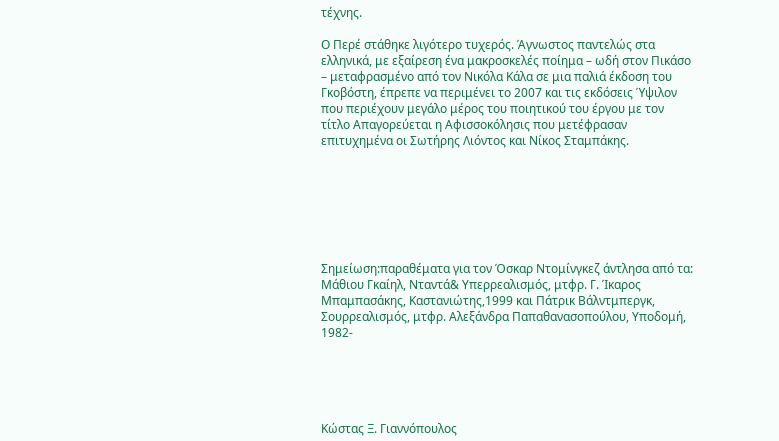τέχνης.

Ο Περέ στάθηκε λιγότερο τυχερός. Άγνωστος παντελώς στα ελληνικά, με εξαίρεση ένα μακροσκελές ποίημα – ωδή στον Πικάσο – μεταφρασμένο από τον Νικόλα Κάλα σε μια παλιά έκδοση του Γκοβόστη, έπρεπε να περιμένει το 2007 και τις εκδόσεις Ύψιλον που περιέχουν μεγάλο μέρος του ποιητικού του έργου με τον τίτλο Απαγορεύεται η Αφισσοκόλησις που μετέφρασαν επιτυχημένα οι Σωτήρης Λιόντος και Νίκος Σταμπάκης.







Σημείωση:παραθέματα για τον Όσκαρ Ντομίνγκεζ άντλησα από τα: Μάθιου Γκαίηλ, Νταντά& Υπερρεαλισμός, μτφρ. Γ. Ίκαρος Μπαμπασάκης, Καστανιώτης,1999 και Πάτρικ Βάλντμπεργκ, Σουρρεαλισμός, μτφρ. Αλεξάνδρα Παπαθανασοπούλου, Υποδομή, 1982-





Κώστας Ξ. Γιαννόπουλος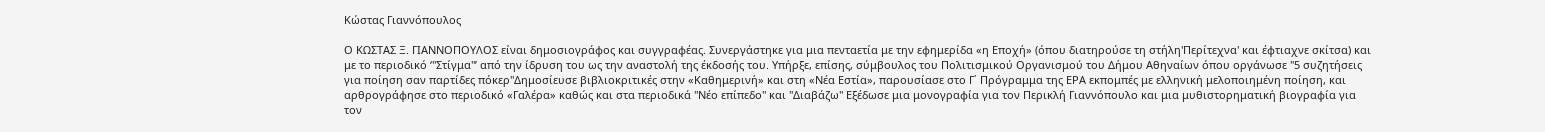Κώστας Γιαννόπουλος

Ο ΚΩΣΤΑΣ Ξ. ΓΙΑΝΝΟΠΟΥΛΟΣ είναι δημοσιογράφος και συγγραφέας. Συνεργάστηκε για μια πενταετία με την εφημερίδα «η Εποχή» (όπου διατηρούσε τη στήλη'Περίτεχνα' και έφτιαχνε σκίτσα) και με το περιοδικό ‘''Στίγμα''’ από την ίδρυση του ως την αναστολή της έκδοσής του. Υπήρξε, επίσης, σύμβουλος του Πολιτισμικού Οργανισμού του Δήμου Αθηναίων όπου οργάνωσε ''5 συζητήσεις για ποίηση σαν παρτίδες πόκερ''Δημοσίευσε βιβλιοκριτικές στην «Καθημερινή» και στη «Νέα Εστία», παρουσίασε στο Γ΄ Πρόγραμμα της ΕΡΑ εκπομπές με ελληνική μελοποιημένη ποίηση, και αρθρογράφησε στο περιοδικό «Γαλέρα» καθώς και στα περιοδικά ''Νέο επίπεδο'' και ''Διαβάζω'' Εξέδωσε μια μονογραφία για τον Περικλή Γιαννόπουλο και μια μυθιστορηματική βιογραφία για τον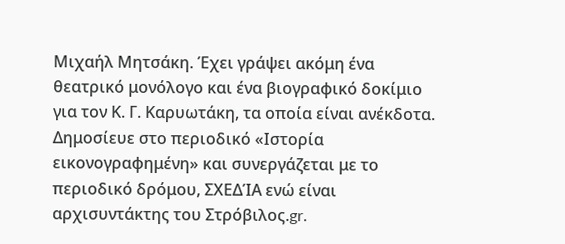Μιχαήλ Μητσάκη. Έχει γράψει ακόμη ένα θεατρικό μονόλογο και ένα βιογραφικό δοκίμιο για τον Κ. Γ. Καρυωτάκη, τα οποία είναι ανέκδοτα. Δημοσίευε στο περιοδικό «Ιστορία εικονογραφημένη» και συνεργάζεται με το περιοδικό δρόμου, ΣΧΕΔΊΑ ενώ είναι αρχισυντάκτης του Στρόβιλος.gr.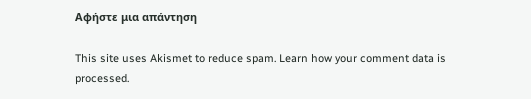Αφήστε μια απάντηση

This site uses Akismet to reduce spam. Learn how your comment data is processed.